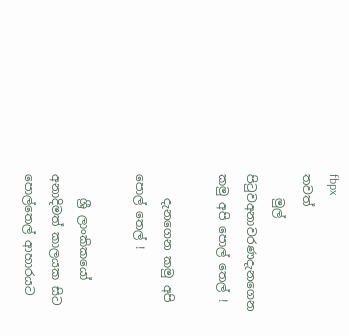fbpx
තවත්
    මුල් පිටුවඅනාවරණදැනගෙන කමු අපි පොල් තෙල් !

    දැනගෙන කමු අපි පොල් තෙල් !

    ශ්‍රී ලාංකිකයෝ අනාදිමත් කාලයක සිට පොල්තෙල් ආහාරයට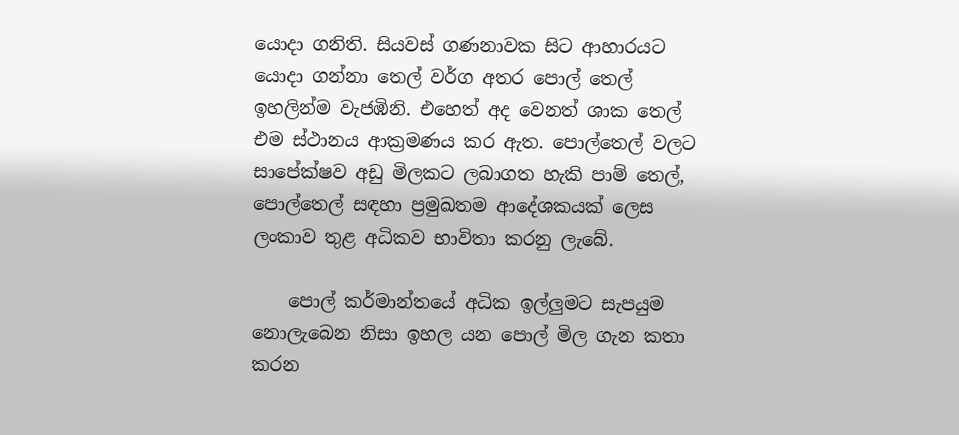යොදා ගනිති. සියවස් ගණනාවක සිට ආහාරයට යොදා ගන්නා තෙල් වර්ග අතර පොල් තෙල් ඉහලින්ම වැජඹිනි. එහෙත් අද වෙනත් ශාක තෙල් එම ස්ථානය ආක්‍රමණය කර ඇත. පොල්තෙල් වලට සාපේක්ෂව අඩු මිලකට ලබාගත හැකි පාම් තෙල්, පොල්තෙල් සඳහා ප්‍රමුඛතම ආදේශකයක් ලෙස ලංකාව තුළ අධිකව භාවිතා කරනු ලැබේ.

    පොල් කර්මාන්තයේ අධික ඉල්ලුමට සැපයුම නොලැබෙන නිසා ඉහල යන පොල් මිල ගැන කතා කරන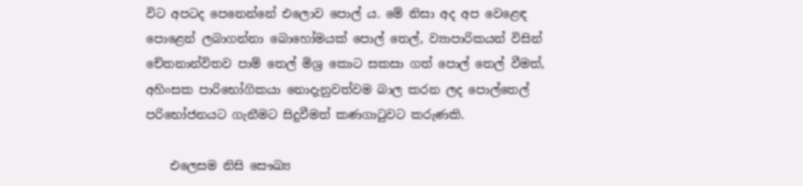විට අපටද පෙනෙන්නේ එලොව පොල් ය. මේ නිසා අද අප වෙළෙඳ පොළෙන් ලබාගන්නා බොහෝමයක් පොල් තෙල්, ව්‍යාපාරිකයන් විසින් චේතනාන්විතව පාම් තෙල් මිශ්‍ර කොට සකසා ගත් පොල් තෙල් වීමත්, අහිංසක පාරිභෝගිකයා නොදැනුවත්වම බාල කරන ලද පොල්තෙල් පරිභෝජනයට ගැනීමට සිදුවීමත් කණගාටුවට කරුණකි.

    එලෙසම නිසි සෞඛ්‍ය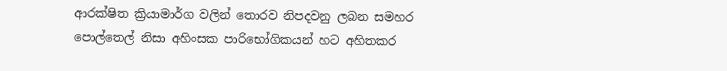ආරක්ෂිත ක්‍රියාමාර්ග වලින් තොරව නිපදවනු ලබන සමහර පොල්තෙල් නිසා අහිංසක පාරිභෝගිකයන් හට අහිතකර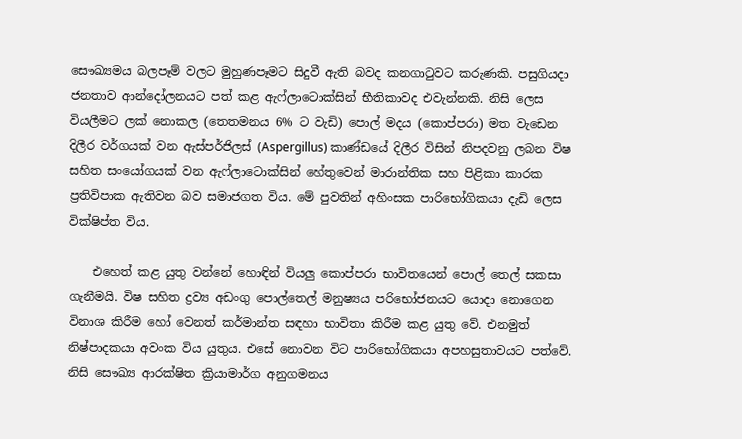සෞඛ්‍යමය බලපෑම් වලට මුහුණපෑමට සිදුවී ඇති බවද කනගාටුවට කරුණකි. පසුගියදා ජනතාව ආන්දෝලනයට පත් කළ ඇෆ්ලාටොක්සින් භීතිකාවද එවැන්නකි. නිසි ලෙස වියලීමට ලක් නොකල (තෙතමනය 6% ට වැඩි) පොල් මදය (කොප්පරා) මත වැඩෙන දිලීර වර්ගයක් වන ඇස්පර්ජිලස් (Aspergillus) කාණ්ඩයේ දිලීර විසින් නිපදවනු ලබන විෂ සහිත සංයෝගයක් වන ඇෆ්ලාටොක්සින් හේතුවෙන් මාරාන්තික සහ පිළිකා කාරක ප්‍රතිවිපාක ඇතිවන බව සමාජගත විය. මේ පුවතින් අහිංසක පාරිභෝගිකයා දැඩි ලෙස වික්ෂිප්ත විය.

    එහෙත් කළ යුතු වන්නේ හොඳින් වියලු කොප්පරා භාවිතයෙන් පොල් තෙල් සකසා ගැනීමයි. විෂ සහිත ද්‍රව්‍ය අඩංගු පොල්තෙල් මනුෂ්‍යය පරිභෝජනයට යොදා නොගෙන විනාශ කිරීම හෝ වෙනත් කර්මාන්ත සඳහා භාවිතා කිරීම කළ යුතු වේ. එනමුත් නිෂ්පාදකයා අවංක විය යුතුය. එසේ නොවන විට පාරිභෝගිකයා අපහසුතාවයට පත්වේ. නිසි සෞඛ්‍ය ආරක්ෂිත ක්‍රියාමාර්ග අනුගමනය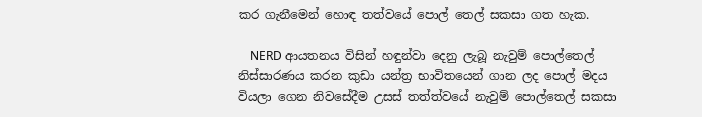කර ගැනීමෙන් හොඳ තත්වයේ පොල් තෙල් සකසා ගත හැක.

    NERD ආයතනය විසින් හඳුන්වා දෙනු ලැබූ නැවුම් පොල්තෙල් නිස්සාරණය කරන කුඩා යන්ත්‍ර භාවිතයෙන් ගාන ලද පොල් මදය වියලා ගෙන නිවසේදීම උසස් තත්ත්වයේ නැවුම් පොල්තෙල් සකසා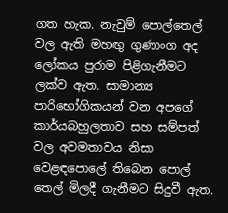ගත හැක. නැවුම් පොල්තෙල් වල ඇති මහඟු ගුණාංග අද ලෝකය පුරාම පිළිගැනීමට ලක්ව ඇත. සාමාන්‍ය පාරිභෝගිකයන් වන අපගේ කාර්යබහුලතාව සහ සම්පත් වල අවමතාවය නිසා වෙළඳපොලේ තිබෙන පොල් තෙල් මිලදී ගැනීමට සිදුවී ඇත.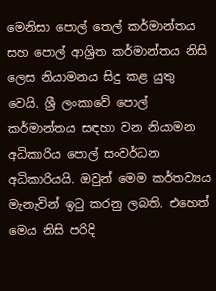මෙනිසා පොල් තෙල් කර්මාන්තය සහ පොල් ආශ්‍රිත කර්මාන්තය නිසි ලෙස නියාමනය සිදු කළ යුතු වෙයි. ශ්‍රී ලංකාවේ පොල් කර්මාන්තය සඳහා වන නියාමන අධිකාරිය පොල් සංවර්ධන අධිකාරියයි. ඔවුන් මෙම කර්තව්‍යය මැනැවින් ඉටු කරනු ලබති. එහෙත් මෙය නිසි පරිදි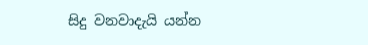සිදු වනවාදැයි යන්න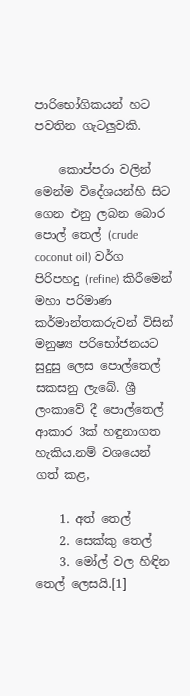පාරිභෝගිකයන් හට පවතින ගැටලුවකි.

    කොප්පරා වලින් මෙන්ම විදේශයන්හි සිට ගෙන එනු ලබන බොර පොල් තෙල් (crude coconut oil) වර්ග පිරිපහදු (refine) කිරීමෙන් මහා පරිමාණ කර්මාන්තකරුවන් විසින් මනුෂ්‍ය පරිභෝජනයට සුදුසු ලෙස පොල්තෙල් සකසනු ලැබේ. ශ්‍රී ලංකාවේ දී පොල්තෙල් ආකාර 3ක් හඳුනාගත හැකිය.නම් වශයෙන් ගත් කළ,

    1. අත් තෙල්
    2. සෙක්කු තෙල්
    3. මෝල් වල හිඳින තෙල් ලෙසයි.[1]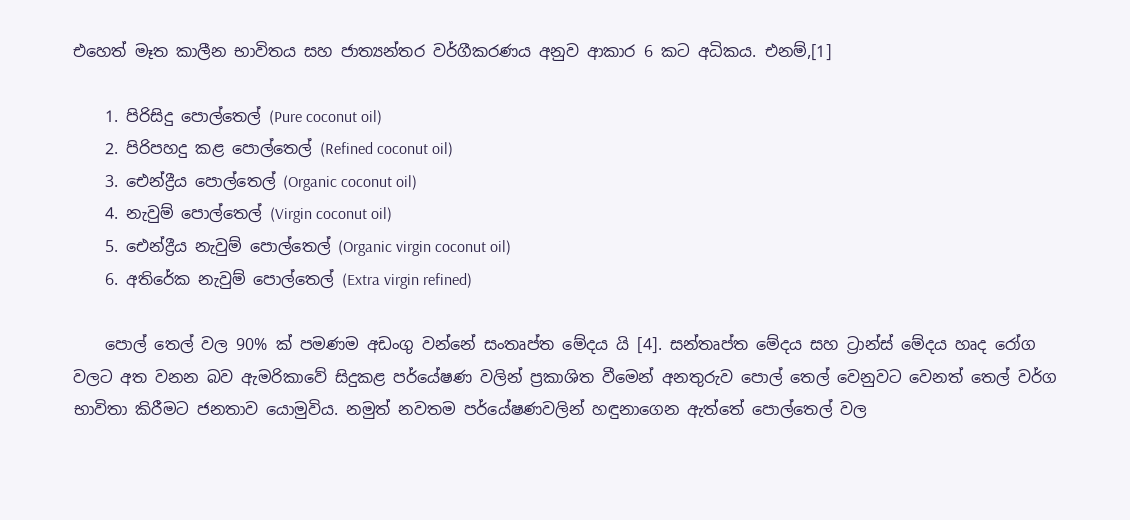එහෙත් මෑත කාලීන භාවිතය සහ ජාත්‍යන්තර වර්ගීකරණය අනුව ආකාර 6 කට අධිකය. එනම්,[1]

    1. පිරිසිදු පොල්තෙල් (Pure coconut oil)
    2. පිරිපහදු කළ පොල්තෙල් (Refined coconut oil)
    3. ඓන්ද්‍රීය පොල්තෙල් (Organic coconut oil)
    4. නැවුම් පොල්තෙල් (Virgin coconut oil)
    5. ඓන්ද්‍රීය නැවුම් පොල්තෙල් (Organic virgin coconut oil)
    6. අතිරේක නැවුම් පොල්තෙල් (Extra virgin refined)

    පොල් තෙල් වල 90% ක් පමණම අඩංගු වන්නේ සංතෘප්ත මේදය යි [4]. සන්තෘප්ත මේදය සහ ට්‍රාන්ස් මේදය හෘද රෝග වලට අත වනන බව ඇමරිකාවේ සිදුකළ පර්යේෂණ වලින් ප්‍රකාශිත වීමෙන් අනතුරුව පොල් තෙල් වෙනුවට වෙනත් තෙල් වර්ග භාවිතා කිරීමට ජනතාව යොමුවිය. නමුත් නවතම පර්යේෂණවලින් හඳුනාගෙන ඇත්තේ පොල්තෙල් වල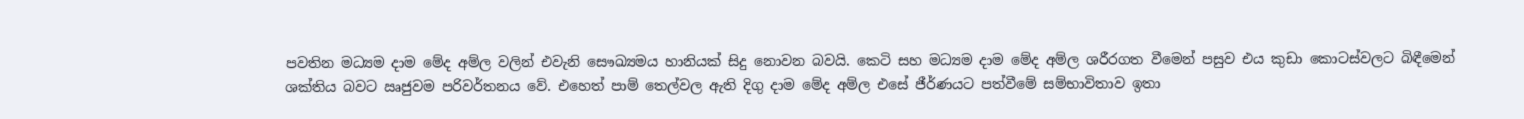පවතින මධ්‍යම දාම මේද අම්ල වලින් එවැනි සෞඛ්‍යමය හානියක් සිදු නොවන බවයි. කෙටි සහ මධ්‍යම දාම මේද අම්ල ශරීරගත වීමෙන් පසුව එය කුඩා කොටස්වලට බිඳීමෙන් ශක්තිය බවට ඍජුවම පරිවර්තනය වේ. එහෙත් පාම් තෙල්වල ඇති දිගු දාම මේද අම්ල එසේ ජීර්ණයට පත්වීමේ සම්භාවිතාව ඉතා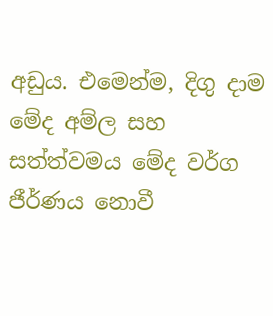අඩුය. එමෙන්ම, දිගු දාම මේද අම්ල සහ සත්ත්වමය මේද වර්ග ජීර්ණය නොවී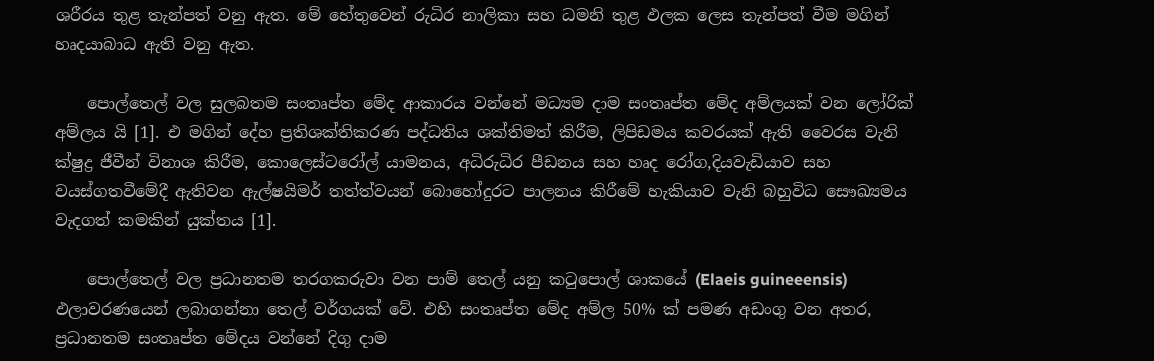ශරීරය තුළ තැන්පත් වනු ඇත. මේ හේතුවෙන් රුධිර නාලිකා සහ ධමනි තුළ ඵලක ලෙස තැන්පත් වීම මගින් හෘදයාබාධ ඇති වනු ඇත.

    පොල්තෙල් වල සුලබතම සංතෘප්ත මේද ආකාරය වන්නේ මධ්‍යම දාම සංතෘප්ත මේද අම්ලයක් වන ලෝරික් අම්ලය යි [1]. එ මගින් දේහ ප්‍රතිශක්තිකරණ පද්ධතිය ශක්තිමත් කිරීම, ලිපිඩමය කවරයක් ඇති වෛරස වැනි ක්ෂුද්‍ර ජීවීන් විනාශ කිරීම, කොලෙස්ටරෝල් යාමනය, අධිරුධිර පීඩනය සහ හෘද රෝග,දියවැඩියාව සහ වයස්ගතවීමේදී ඇතිවන ඇල්ෂයිමර් තත්ත්වයන් බොහෝදුරට පාලනය කිරීමේ හැකියාව වැනි බහුවිධ සෞඛ්‍යමය වැදගත් කමකින් යුක්තය [1].

    පොල්තෙල් වල ප්‍රධානතම තරගකරුවා වන පාම් තෙල් යනු කටුපොල් ශාකයේ (Elaeis guineeensis) ඵලාවරණයෙන් ලබාගන්නා තෙල් වර්ගයක් වේ. එහි සංතෘප්ත මේද අම්ල 50% ක් පමණ අඩංගු වන අතර, ප්‍රධානතම සංතෘප්ත මේදය වන්නේ දිගු දාම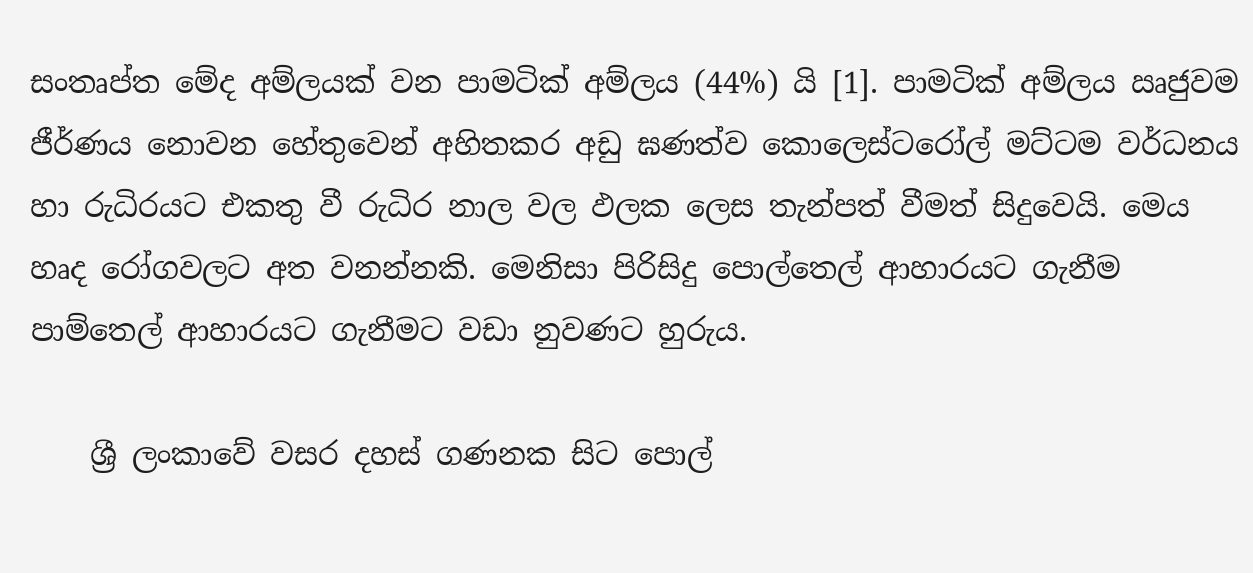සංතෘප්ත මේද අම්ලයක් වන පාමටික් අම්ලය (44%) යි [1]. පාමටික් අම්ලය ඍජුවම ජීර්ණය නොවන හේතුවෙන් අහිතකර අඩු ඝණත්ව කොලෙස්ටරෝල් මට්ටම වර්ධනය හා රුධිරයට එකතු වී රුධිර නාල වල ඵලක ලෙස තැන්පත් වීමත් සිදුවෙයි. මෙය හෘද රෝගවලට අත වනන්නකි. මෙනිසා පිරිසිදු පොල්තෙල් ආහාරයට ගැනීම පාම්තෙල් ආහාරයට ගැනීමට වඩා නුවණට හුරුය.

    ශ්‍රී ලංකාවේ වසර දහස් ගණනක සිට පොල්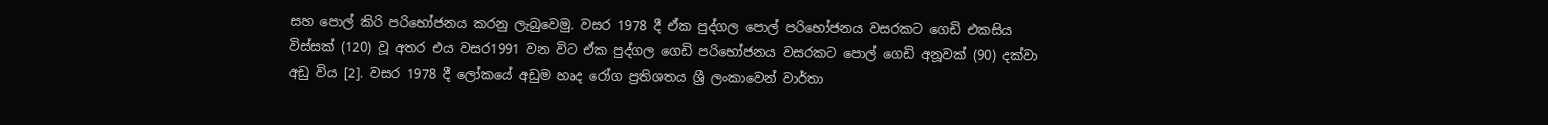සහ පොල් කිරි පරිභෝජනය කරනු ලැබුවෙමු. වසර 1978 දී ඒක පුද්ගල පොල් පරිභෝජනය වසරකට ගෙඩි එකසිය විස්සක් (120) වූ අතර එය වසර1991 වන විට ඒක පුද්ගල ගෙඩි පරිභෝජනය වසරකට පොල් ගෙඩි අනූවක් (90) දක්වා අඩු විය [2]. වසර 1978 දී ලෝකයේ අඩුම හෘද රෝග ප්‍රතිශතය ශ්‍රී ලංකාවෙන් වාර්තා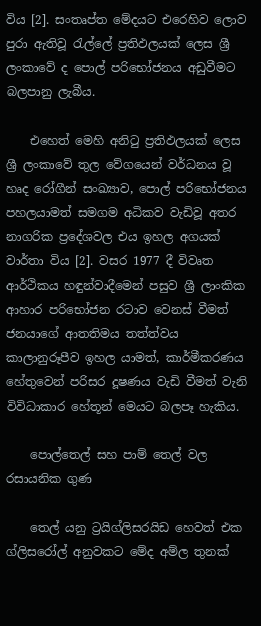විය [2]. සංතෘප්ත මේදයට එරෙහිව ලොව පුරා ඇතිවූ රැල්ලේ ප්‍රතිඵලයක් ලෙස ශ්‍රී ලංකාවේ ද පොල් පරිභෝජනය අඩුවීමට බලපානු ලැබීය.

    එහෙත් මෙහි අනිටු ප්‍රතිඵලයක් ලෙස ශ්‍රී ලංකාවේ තුල වේගයෙන් වර්ධනය වූ හෘද රෝගීන් සංඛ්‍යාව, පොල් පරිභෝජනය පහලයාමත් සමගම අධිකව වැඩිවූ අතර නාගරික ප්‍රදේශවල එය ඉහල අගයක් වාර්තා විය [2]. වසර 1977 දී විවෘත ආර්ථිකය හඳුන්වාදීමෙන් පසුව ශ්‍රී ලාංකික ආහාර පරිභෝජන රටාව වෙනස් වීමත් ජනයාගේ ආතතිමය තත්ත්වය කාලානුරූපීව ඉහල යාමත්, කාර්මීකරණය හේතුවෙන් පරිසර දූෂණය වැඩි වීමත් වැනි විවිධාකාර හේතූන් මෙයට බලපෑ හැකිය.

    පොල්තෙල් සහ පාම් තෙල් වල රසායනික ගුණ

    තෙල් යනු ට්‍රයිග්ලිසරයිඩ හෙවත් එක ග්ලිසරෝල් අනුවකට මේද අම්ල තුනක්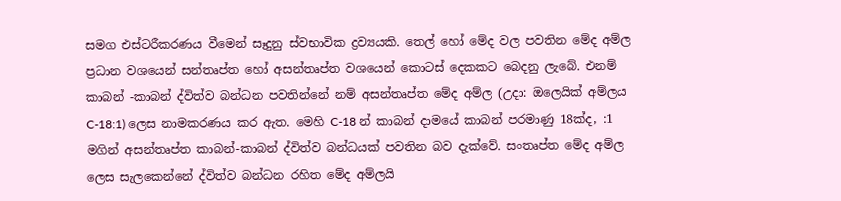සමග එස්ටරීකරණය වීමෙන් සෑදුනු ස්වභාවික ද්‍රව්‍යයකි. තෙල් හෝ මේද වල පවතින මේද අම්ල ප්‍රධාන වශයෙන් සන්තෘප්ත හෝ අසන්තෘප්ත වශයෙන් කොටස් දෙකකට බෙදනු ලැබේ. එනම් කාබන් -කාබන් ද්විත්ව බන්ධන පවතින්නේ නම් අසන්තෘප්ත මේද අම්ල (උදා: ඔලෙයික් අම්ලය C-18:1) ලෙස නාමකරණය කර ඇත. මෙහි C-18 න් කාබන් දාමයේ කාබන් පරමාණු 18ක්ද, :1 මගින් අසන්තෘප්ත කාබන්-කාබන් ද්විත්ව බන්ධයක් පවතින බව දැක්වේ. සංතෘප්ත මේද අම්ල ලෙස සැලකෙන්නේ ද්විත්ව බන්ධන රහිත මේද අම්ලයි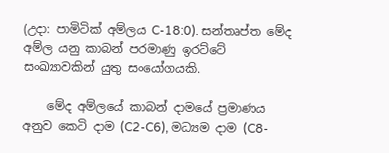(උදා: පාමිටික් අම්ලය C-18:0). සන්තෘප්ත මේද අම්ල යනු කාබන් පරමාණු ඉරට්ටේ සංඛ්‍යාවකින් යුතු සංයෝගයකි.

    මේද අම්ලයේ කාබන් දාමයේ ප්‍රමාණය අනුව කෙටි දාම (C2-C6), මධ්‍යම දාම (C8-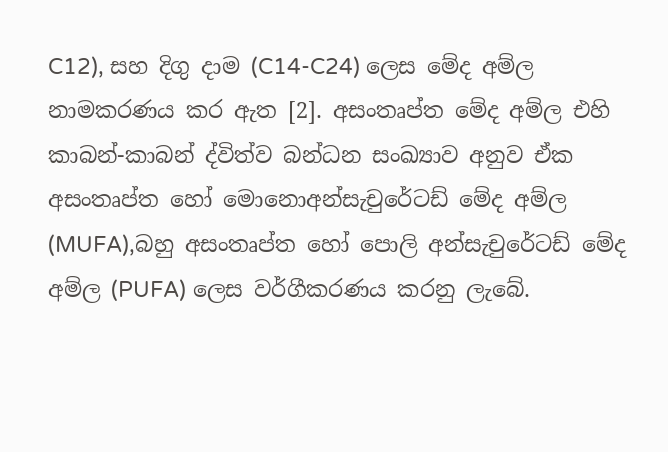C12), සහ දිගු දාම (C14-C24) ලෙස මේද අම්ල නාමකරණය කර ඇත [2]. අසංතෘප්ත මේද අම්ල එහි කාබන්-කාබන් ද්විත්ව බන්ධන සංඛ්‍යාව අනුව ඒක අසංතෘප්ත හෝ මොනොඅන්සැචුරේටඩ් මේද අම්ල (MUFA),බහු අසංතෘප්ත හෝ පොලි අන්සැචුරේටඩ් මේද අම්ල (PUFA) ලෙස වර්ගීකරණය කරනු ලැබේ.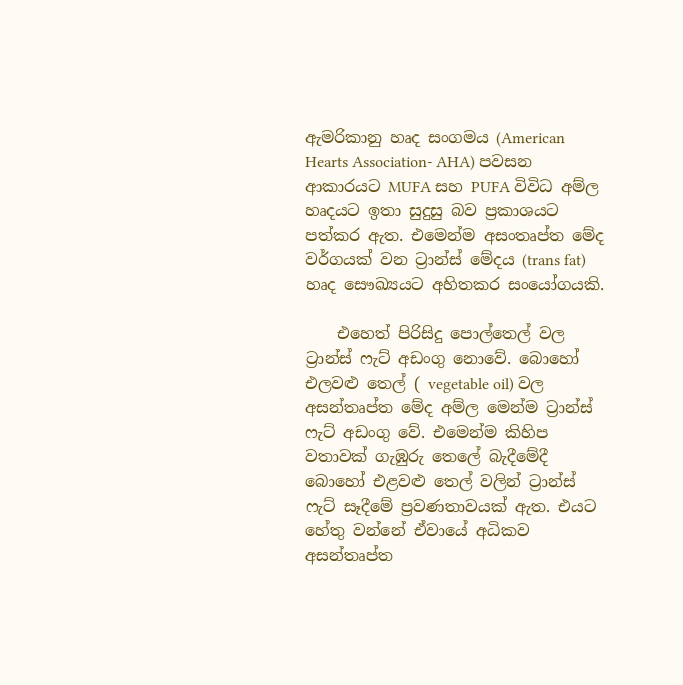ඇමරිකානු හෘද සංගමය (American Hearts Association- AHA) පවසන ආකාරයට MUFA සහ PUFA විවිධ අම්ල හෘදයට ඉතා සුදුසු බව ප්‍රකාශයට පත්කර ඇත. එමෙන්ම අසංතෘප්ත මේද වර්ගයක් වන ට්‍රාන්ස් මේදය (trans fat) හෘද සෞඛ්‍යයට අහිතකර සංයෝගයකි.

    එහෙත් පිරිසිදු පොල්තෙල් වල ට්‍රාන්ස් ෆැට් අඩංගු නොවේ. බොහෝ එලවළු තෙල් ( vegetable oil) වල අසන්තෘප්ත මේද අම්ල මෙන්ම ට්‍රාන්ස් ෆැට් අඩංගු වේ. එමෙන්ම කිහිප වතාවක් ගැඹුරු තෙලේ බැදීමේදී බොහෝ එළවළු තෙල් වලින් ට්‍රාන්ස් ෆැට් සෑදීමේ ප්‍රවණතාවයක් ඇත. එයට හේතු වන්නේ ඒවායේ අධිකව අසන්තෘප්ත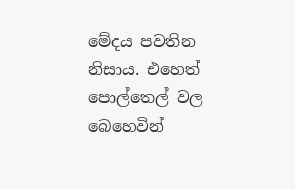මේදය පවතින නිසාය. එහෙත් පොල්තෙල් වල බෙහෙවින්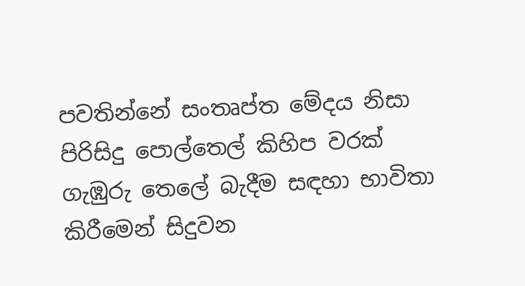පවතින්නේ සංතෘප්ත මේදය නිසා පිරිසිදු පොල්තෙල් කිහිප වරක් ගැඹුරු තෙලේ බැදීම සඳහා භාවිතා කිරීමෙන් සිදුවන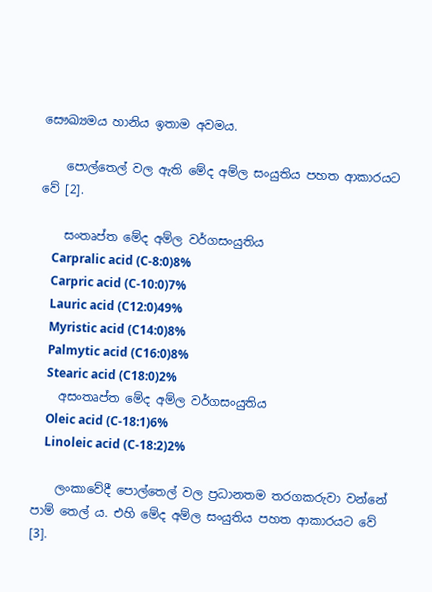සෞඛ්‍යමය හානිය ඉතාම අවමය.

    පොල්තෙල් වල ඇති මේද අම්ල සංයුතිය පහත ආකාරයට වේ [2].

    සංතෘප්ත මේද අම්ල වර්ගසංයුතිය
    Carpralic acid (C-8:0)8%
    Carpric acid (C-10:0)7%
    Lauric acid (C12:0)49%
    Myristic acid (C14:0)8%
    Palmytic acid (C16:0)8%
    Stearic acid (C18:0)2%
    අසංතෘප්ත මේද අම්ල වර්ගසංයුතිය
    Oleic acid (C-18:1)6%
    Linoleic acid (C-18:2)2%

    ලංකාවේදී පොල්තෙල් වල ප්‍රධානතම තරගකරුවා වන්නේ පාම් තෙල් ය. එහි මේද අම්ල සංයුතිය පහත ආකාරයට වේ [3].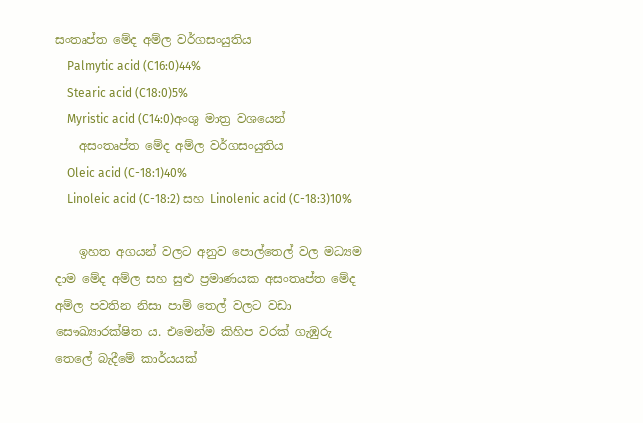සංතෘප්ත මේද අම්ල වර්ගසංයුතිය
    Palmytic acid (C16:0)44%
    Stearic acid (C18:0)5%
    Myristic acid (C14:0)අංශු මාත්‍ර වශයෙන්
    අසංතෘප්ත මේද අම්ල වර්ගසංයුතිය
    Oleic acid (C-18:1)40%
    Linoleic acid (C-18:2) සහ Linolenic acid (C-18:3)10%

    ඉහත අගයන් වලට අනුව පොල්තෙල් වල මධ්‍යම දාම මේද අම්ල සහ සුළු ප්‍රමාණයක අසංතෘප්ත මේද අම්ල පවතින නිසා පාම් තෙල් වලට වඩා සෞඛ්‍යාරක්ෂිත ය. එමෙන්ම කිහිප වරක් ගැඹුරු තෙලේ බැදීමේ කාර්යයක්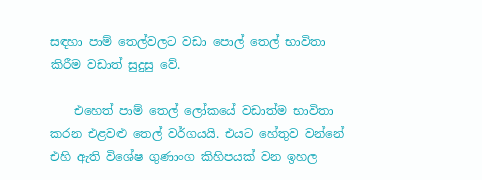සඳහා පාම් තෙල්වලට වඩා පොල් තෙල් භාවිතා කිරීම වඩාත් සුදුසු වේ.

    එහෙත් පාම් තෙල් ලෝකයේ වඩාත්ම භාවිතා කරන එළවළු තෙල් වර්ගයයි. එයට හේතුව වන්නේ එහි ඇති විශේෂ ගුණාංග කිහිපයක් වන ඉහල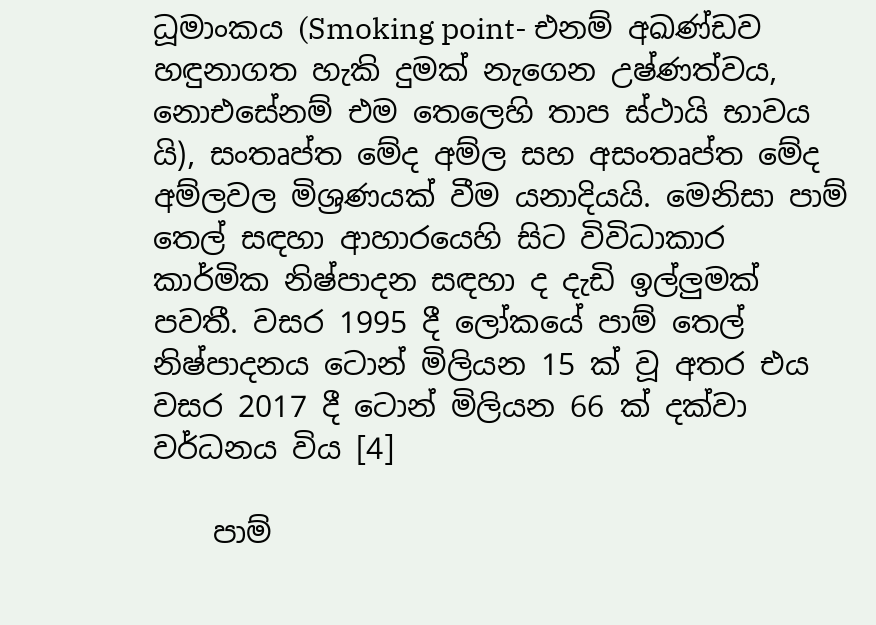ධූමාංකය (Smoking point- එනම් අඛණ්ඩව හඳුනාගත හැකි දුමක් නැගෙන උෂ්ණත්වය, නොඑසේනම් එම තෙලෙහි තාප ස්ථායි භාවය යි), සංතෘප්ත මේද අම්ල සහ අසංතෘප්ත මේද අම්ලවල මිශ්‍රණයක් වීම යනාදියයි. මෙනිසා පාම් තෙල් සඳහා ආහාරයෙහි සිට විවිධාකාර කාර්මික නිෂ්පාදන සඳහා ද දැඩි ඉල්ලුමක් පවතී. වසර 1995 දී ලෝකයේ පාම් තෙල් නිෂ්පාදනය ටොන් මිලියන 15 ක් වූ අතර එය වසර 2017 දී ටොන් මිලියන 66 ක් දක්වා වර්ධනය විය [4]

    පාම්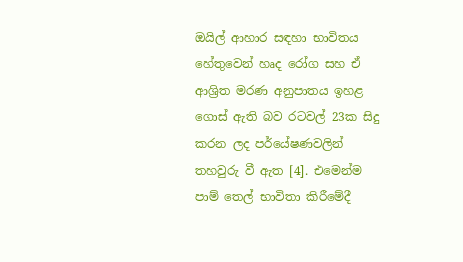ඔයිල් ආහාර සඳහා භාවිතය හේතුවෙන් හෘද රෝග සහ ඒ ආශ්‍රිත මරණ අනුපාතය ඉහළ ගොස් ඇති බව රටවල් 23ක සිදු කරන ලද පර්යේෂණවලින් තහවුරු වී ඇත [4]. එමෙන්ම පාම් තෙල් භාවිතා කිරීමේදී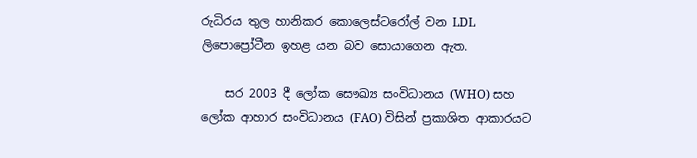රුධිරය තුල හානිකර කොලෙස්ටරෝල් වන LDL ලිපොප්‍රෝටීන ඉහළ යන බව සොයාගෙන ඇත.

    සර 2003 දී ලෝක සෞඛ්‍ය සංවිධානය (WHO) සහ ලෝක ආහාර සංවිධානය (FAO) විසින් ප්‍රකාශිත ආකාරයට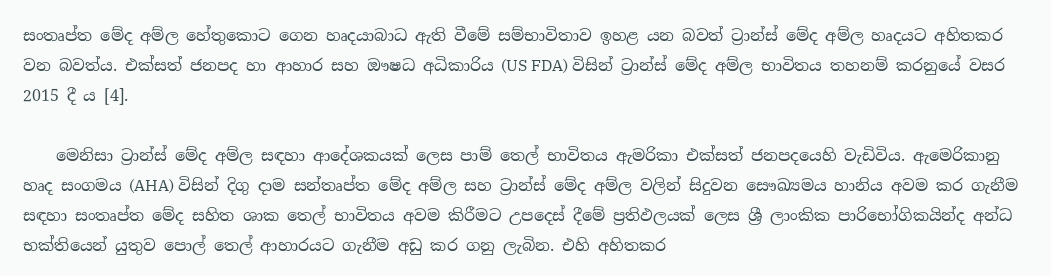සංතෘප්ත මේද අම්ල හේතුකොට ගෙන හෘදයාබාධ ඇති වීමේ සම්භාවිතාව ඉහළ යන බවත් ට්‍රාන්ස් මේද අම්ල හෘදයට අහිතකර වන බවත්ය. එක්සත් ජනපද හා ආහාර සහ ඖෂධ අධිකාරිය (US FDA) විසින් ට්‍රාන්ස් මේද අම්ල භාවිතය තහනම් කරනුයේ වසර 2015 දී ය [4].

    මෙනිසා ට්‍රාන්ස් මේද අම්ල සඳහා ආදේශකයක් ලෙස පාම් තෙල් භාවිතය ඇමරිකා එක්සත් ජනපදයෙහි වැඩිවිය. ඇමෙරිකානු හෘද සංගමය (AHA) විසින් දිගු දාම සන්තෘප්ත මේද අම්ල සහ ට්‍රාන්ස් මේද අම්ල වලින් සිදුවන සෞඛ්‍යමය හානිය අවම කර ගැනීම සඳහා සංතෘප්ත මේද සහිත ශාක තෙල් භාවිතය අවම කිරීමට උපදෙස් දීමේ ප්‍රතිඵලයක් ලෙස ශ්‍රී ලාංකික පාරිභෝගිකයින්ද අන්ධ භක්තියෙන් යුතුව පොල් තෙල් ආහාරයට ගැනීම අඩු කර ගනු ලැබින. එහි අහිතකර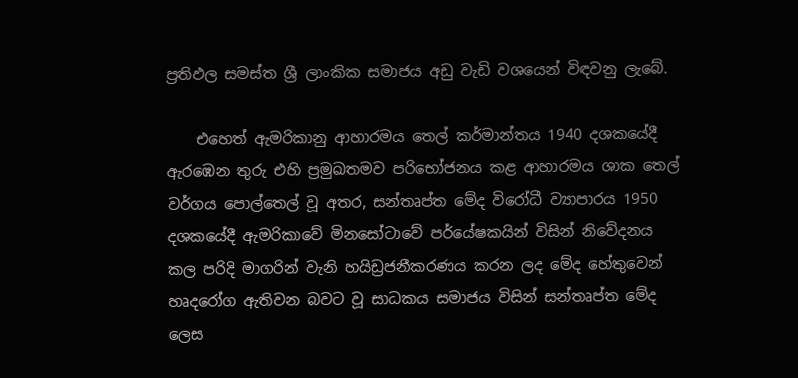ප්‍රතිඵල සමස්ත ශ්‍රී ලාංකික සමාජය අඩු වැඩි වශයෙන් විඳවනු ලැබේ.

    එහෙත් ඇමරිකානු ආහාරමය තෙල් කර්මාන්තය 1940 දශකයේදී ඇරඹෙන තුරු එහි ප්‍රමුඛතමව පරිභෝජනය කළ ආහාරමය ශාක තෙල් වර්ගය පොල්තෙල් වූ අතර, සන්තෘප්ත මේද විරෝධී ව්‍යාපාරය 1950 දශකයේදී ඇමරිකාවේ මිනසෝටාවේ පර්යේෂකයින් විසින් නිවේදනය කල පරිදි මාගරින් වැනි හයිඩ්‍රජනීකරණය කරන ලද මේද හේතුවෙන් හෘදරෝග ඇතිවන බවට වූ සාධකය සමාජය විසින් සන්තෘප්ත මේද ලෙස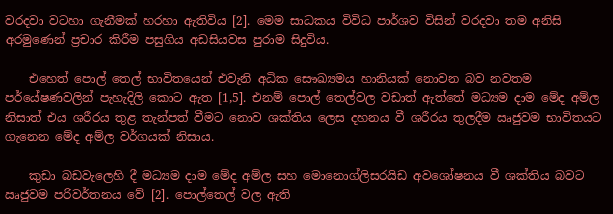වරදවා වටහා ගැනීමක් හරහා ඇතිවිය [2]. මෙම සාධකය විවිධ පාර්ශව විසින් වරදවා තම අනිසි අරමුණෙන් ප්‍රචාර කිරීම පසුගිය අඩසියවස පුරාම සිදුවිය.

    එහෙත් පොල් තෙල් භාවිතයෙන් එවැනි අධික සෞඛ්‍යමය හානියක් නොවන බව නවතම පර්යේෂණවලින් පැහැදිලි කොට ඇත [1,5]. එනම් පොල් තෙල්වල වඩාත් ඇත්තේ මධ්‍යම දාම මේද අම්ල නිසාත් එය ශරීරය තුළ තැන්පත් වීමට නොව ශක්තිය ලෙස දහනය වී ශරීරය තුලදීම ඍජුවම භාවිතයට ගැනෙන මේද අම්ල වර්ගයක් නිසාය.

    කුඩා බඩවැලෙහි දී මධ්‍යම දාම මේද අම්ල සහ මොනොග්ලිසරයිඩ අවශෝෂනය වී ශක්තිය බවට ඍජුවම පරිවර්තනය වේ [2]. පොල්තෙල් වල ඇති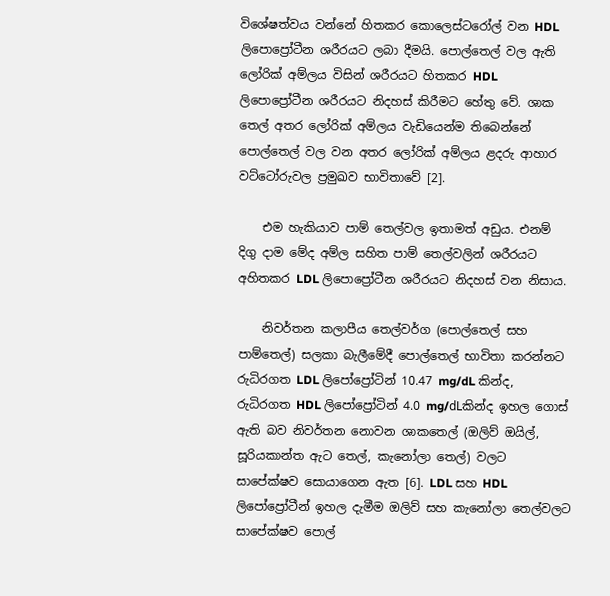විශේෂත්වය වන්නේ හිතකර කොලෙස්ටරෝල් වන HDL ලිපොප්‍රෝටීන ශරීරයට ලබා දීමයි. පොල්තෙල් වල ඇති ලෝරික් අම්ලය විසින් ශරීරයට හිතකර HDL ලිපොප්‍රෝටීන ශරීරයට නිදහස් කිරීමට හේතු වේ. ශාක තෙල් අතර ලෝරික් අම්ලය වැඩියෙන්ම තිබෙන්නේ පොල්තෙල් වල වන අතර ලෝරික් අම්ලය ළදරු ආහාර වට්ටෝරුවල ප්‍රමුඛව භාවිතාවේ [2].

    එම හැකියාව පාම් තෙල්වල ඉතාමත් අඩුය. එනම් දිගු දාම මේද අම්ල සහිත පාම් තෙල්වලින් ශරීරයට අහිතකර LDL ලිපොප්‍රෝටීන ශරීරයට නිදහස් වන නිසාය.

    නිවර්තන කලාපීය තෙල්වර්ග (පොල්තෙල් සහ පාම්තෙල්) සලකා බැලීමේදී පොල්තෙල් භාවිතා කරන්නට රුධිරගත LDL ලිපෝප්‍රෝටින් 10.47 mg/dL කින්ද, රුධිරගත HDL ලිපෝප්‍රෝටින් 4.0 mg/dLකින්ද ඉහල ගොස් ඇති බව නිවර්තන නොවන ශාකතෙල් (ඔලිව් ඔයිල්, සූරියකාන්ත ඇට තෙල්, කැනෝලා තෙල්) වලට සාපේක්ෂව සොයාගෙන ඇත [6]. LDL සහ HDL ලිපෝප්‍රෝටීන් ඉහල දැමීම ඔලිව් සහ කැනෝලා තෙල්වලට සාපේක්ෂව පොල්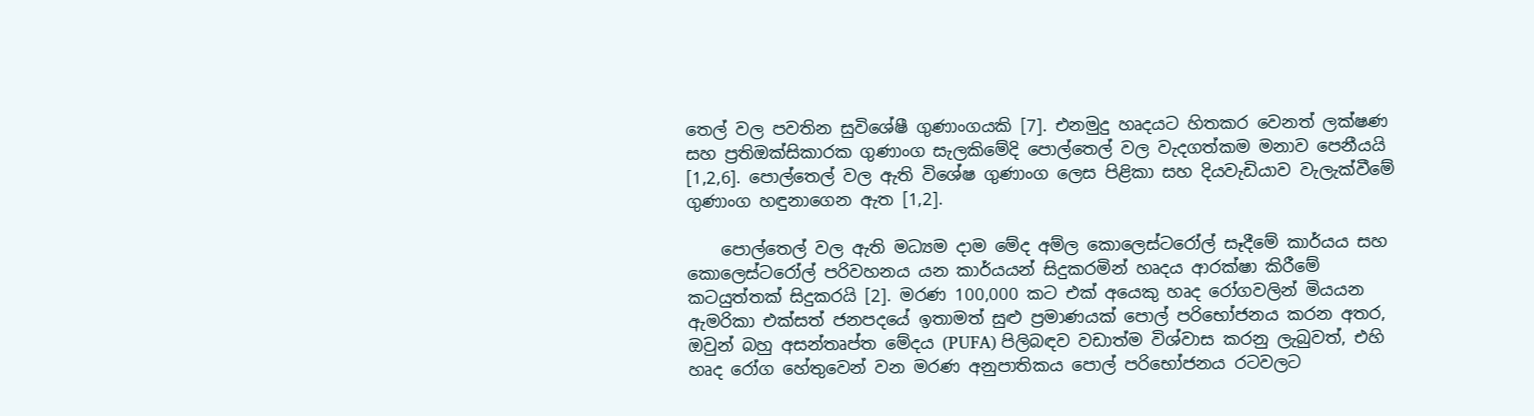තෙල් වල පවතින සුවිශේෂී ගුණාංගයකි [7]. එනමුදු හෘදයට හිතකර වෙනත් ලක්ෂණ සහ ප්‍රතිඔක්සිකාරක ගුණාංග සැලකිමේදි පොල්තෙල් වල වැදගත්කම මනාව පෙනීයයි [1,2,6]. පොල්තෙල් වල ඇති විශේෂ ගුණාංග ලෙස පිළිකා සහ දියවැඩියාව වැලැක්වීමේ ගුණාංග හඳුනාගෙන ඇත [1,2].

    පොල්තෙල් වල ඇති මධ්‍යම දාම මේද අම්ල කොලෙස්ටරෝල් සෑදීමේ කාර්යය සහ කොලෙස්ටරෝල් පරිවහනය යන කාර්යයන් සිදුකරමින් හෘදය ආරක්ෂා කිරීමේ කටයුත්තක් සිදුකරයි [2]. මරණ 100,000 කට එක් අයෙකු හෘද රෝගවලින් මියයන ඇමරිකා එක්සත් ජනපදයේ ඉතාමත් සුළු ප්‍රමාණයක් පොල් පරිභෝජනය කරන අතර, ඔවුන් බහු අසන්තෘප්ත මේදය (PUFA) පිලිබඳව වඩාත්ම විශ්වාස කරනු ලැබුවත්, එහි හෘද රෝග හේතුවෙන් වන මරණ අනුපාතිකය පොල් පරිභෝජනය රටවලට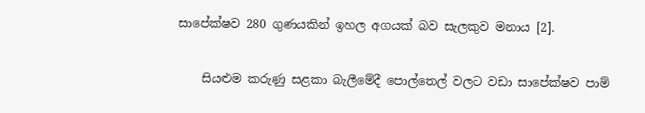සාපේක්ෂව 280 ගුණයකින් ඉහල අගයක් බව සැලකුව මනාය [2].

    සියළුම කරුණු සළකා බැලීමේදී පොල්තෙල් වලට වඩා සාපේක්ෂව පාම්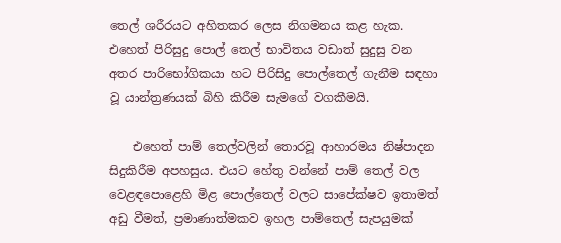තෙල් ශරීරයට අහිතකර ලෙස නිගමනය කළ හැක. එහෙත් පිරිසුදු පොල් තෙල් භාවිතය වඩාත් සුදුසු වන අතර පාරිභෝගිකයා හට පිරිසිදු පොල්තෙල් ගැනීම සඳහා වූ යාන්ත්‍රණයක් බිහි කිරීම සැමගේ වගකීමයි.

    එහෙත් පාම් තෙල්වලින් තොරවූ ආහාරමය නිෂ්පාදන සිදුකිරීම අපහසුය. එයට හේතු වන්නේ පාම් තෙල් වල වෙළඳපොළෙහි මිළ පොල්තෙල් වලට සාපේක්ෂව ඉතාමත් අඩු වීමත්, ප්‍රමාණාත්මකව ඉහල පාම්තෙල් සැපයුමක්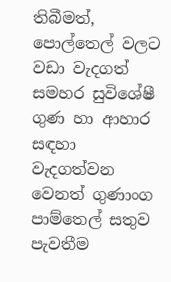තිබීමත්, පොල්තෙල් වලට වඩා වැදගත් සමහර සුවිශේෂී ගුණ හා ආහාර සඳහා වැදගත්වන වෙනත් ගුණාංග පාම්තෙල් සතුව පැවතීම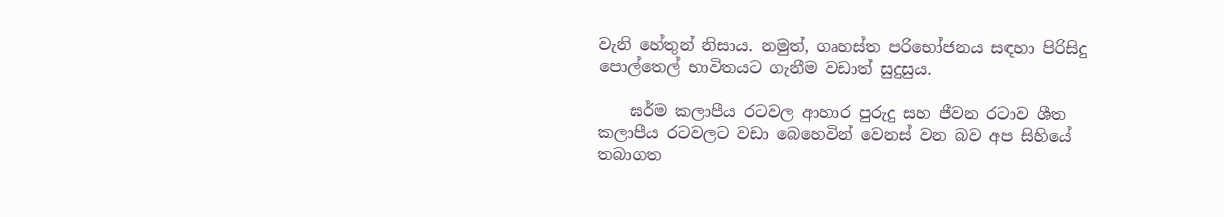වැනි හේතුන් නිසාය. නමුත්, ගෘහස්ත පරිභෝජනය සඳහා පිරිසිදු පොල්තෙල් භාවිතයට ගැනීම වඩාත් සුදුසුය.

    ඝර්ම කලාපීය රටවල ආහාර පුරුදු සහ ජීවන රටාව ශීත කලාපීය රටවලට වඩා බෙහෙවින් වෙනස් වන බව අප සිහියේ තබාගත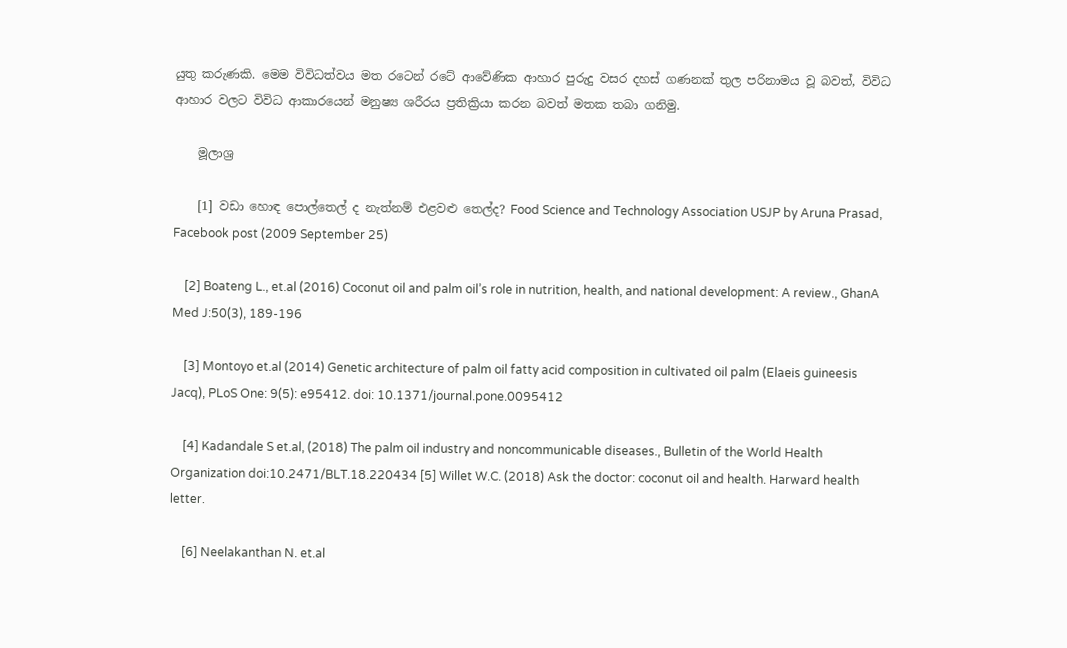යුතු කරුණකි. මෙම විවිධත්වය මත රටෙන් රටේ ආවේණික ආහාර පුරුදු වසර දහස් ගණනක් තුල පරිනාමය වූ බවත්, විවිධ ආහාර වලට විවිධ ආකාරයෙන් මනුෂ්‍ය ශරීරය ප්‍රතික්‍රියා කරන බවත් මතක තබා ගනිමු.

    මූලාශ්‍ර

    [1] වඩා හොඳ පොල්තෙල් ද නැත්නම් එළවළු තෙල්ද? Food Science and Technology Association USJP by Aruna Prasad, Facebook post (2009 September 25)

    [2] Boateng L., et.al (2016) Coconut oil and palm oil’s role in nutrition, health, and national development: A review., GhanA Med J:50(3), 189-196

    [3] Montoyo et.al (2014) Genetic architecture of palm oil fatty acid composition in cultivated oil palm (Elaeis guineesis Jacq), PLoS One: 9(5): e95412. doi: 10.1371/journal.pone.0095412

    [4] Kadandale S et.al, (2018) The palm oil industry and noncommunicable diseases., Bulletin of the World Health Organization doi:10.2471/BLT.18.220434 [5] Willet W.C. (2018) Ask the doctor: coconut oil and health. Harward health letter.

    [6] Neelakanthan N. et.al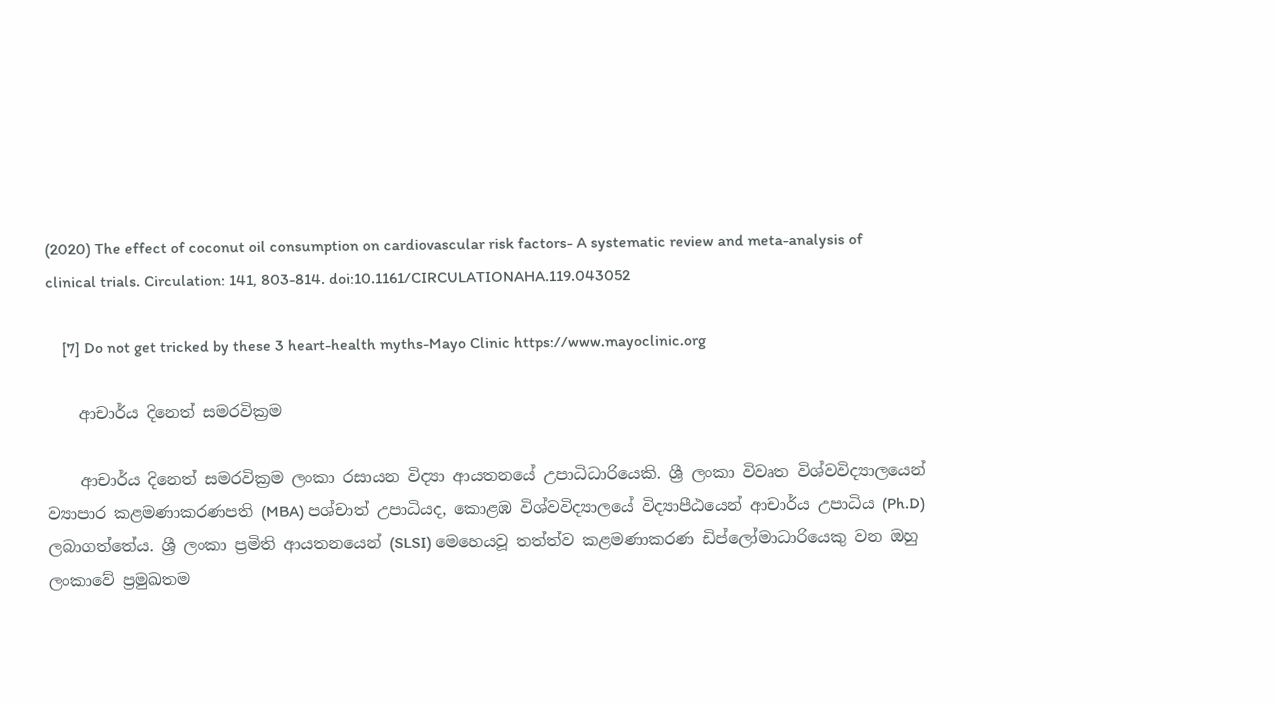(2020) The effect of coconut oil consumption on cardiovascular risk factors- A systematic review and meta-analysis of clinical trials. Circulation: 141, 803-814. doi:10.1161/CIRCULATIONAHA.119.043052

    [7] Do not get tricked by these 3 heart-health myths-Mayo Clinic https://www.mayoclinic.org

    ආචාර්ය දිනෙත් සමරවික්‍රම

    ආචාර්ය දිනෙත් සමරවික්‍රම ලංකා රසායන විද්‍යා ආයතනයේ උපාධිධාරියෙකි. ශ්‍රී ලංකා විවෘත විශ්වවිද්‍යාලයෙන් ව්‍යාපාර කළමණාකරණපති (MBA) පශ්චාත් උපාධියද, කොළඹ විශ්වවිද්‍යාලයේ විද්‍යාපීඨයෙන් ආචාර්ය උපාධිය (Ph.D) ලබාගත්තේය. ශ්‍රී ලංකා ප්‍රමිති ආයතනයෙන් (SLSI) මෙහෙයවූ තත්ත්ව කළමණාකරණ ඩිප්ලෝමාධාරියෙකු වන ඔහු ලංකාවේ ප්‍රමුඛතම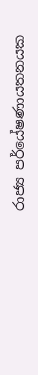රාජ්‍ය පර්යේෂණායතනයක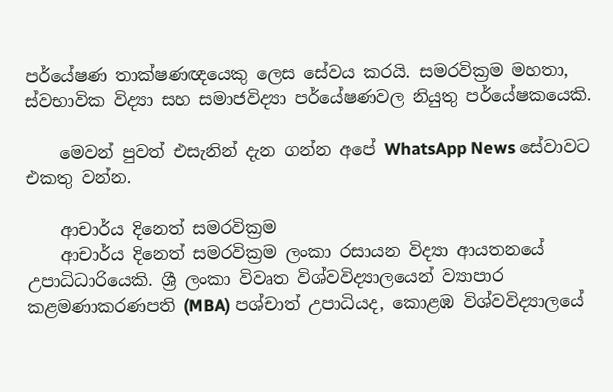පර්යේෂණ තාක්ෂණඥයෙකු ලෙස සේවය කරයි. සමරවික්‍රම මහතා, ස්වභාවික විද්‍යා සහ සමාජවිද්‍යා පර්යේෂණවල නියුතු පර්යේෂකයෙකි.

    මෙවන් පුවත් එසැනින් දැන ගන්න අපේ WhatsApp News සේවාවට එකතු වන්න.

    ආචාර්ය දිනෙත් සමරවික්‍රම
    ආචාර්ය දිනෙත් සමරවික්‍රම ලංකා රසායන විද්‍යා ආයතනයේ උපාධිධාරියෙකි. ශ්‍රී ලංකා විවෘත විශ්වවිද්‍යාලයෙන් ව්‍යාපාර කළමණාකරණපති (MBA) පශ්චාත් උපාධියද, කොළඹ විශ්වවිද්‍යාලයේ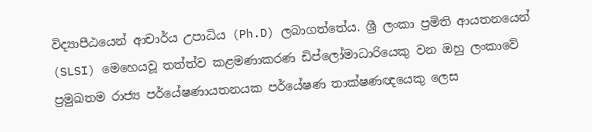විද්‍යාපීඨයෙන් ආචාර්ය උපාධිය (Ph.D) ලබාගත්තේය. ශ්‍රී ලංකා ප්‍රමිති ආයතනයෙන් (SLSI) මෙහෙයවූ තත්ත්ව කළමණාකරණ ඩිප්ලෝමාධාරියෙකු වන ඔහු ලංකාවේ ප්‍රමුඛතම රාජ්‍ය පර්යේෂණායතනයක පර්යේෂණ තාක්ෂණඥයෙකු ලෙස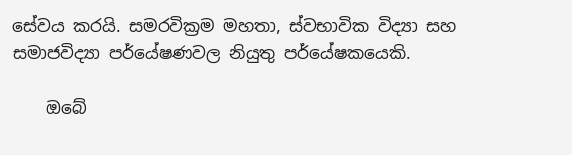සේවය කරයි. සමරවික්‍රම මහතා, ස්වභාවික විද්‍යා සහ සමාජවිද්‍යා පර්යේෂණවල නියුතු පර්යේෂකයෙකි.

    ඔබේ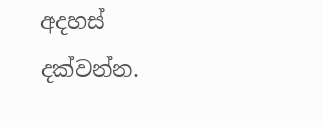අදහස් දක්වන්න.